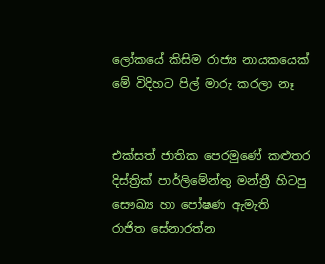ලෝකයේ කිසිම රාජ්‍ය නායකයෙක් මේ විදිහට පිල් මාරු කරලා නෑ


එක්සත් ජාතික පෙරමුණේ කළුතර දිස්ත්‍රික් පාර්ලිමේන්තු මන්ත්‍රී හිටපු සෞඛ්‍ය හා පෝෂණ ඇමැති
රාජිත සේනාරත්න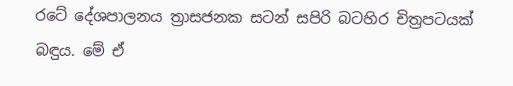රටේ දේශපාලනය ත්‍රාසජනක සටන් සපිරි බටහිර චිත්‍රපටයක් බඳුය. මේ ඒ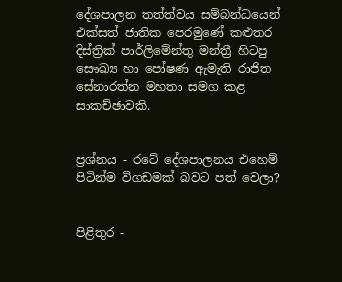දේශපාලන තත්ත්වය සම්බන්ධයෙන් එක්සත් ජාතික පෙරමුණේ කළුතර දිස්ත්‍රික් පාර්ලිමේන්තු මන්ත්‍රී හිටපු සෞඛ්‍ය හා පෝෂණ ඇමැති රාජිත සේනාරත්න මහතා සමග කළ සාකච්ඡාවකි.


ප්‍රශ්නය - රටේ දේශපාලනය එහෙම් පිටින්ම විගඩමක් බවට පත් වෙලා?


පිළිතුර -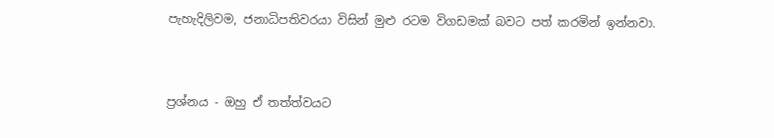පැහැදිලිවම, ජනාධිපතිවරයා විසින් මුළු රටම විගඩමක් බවට පත් කරමින් ඉන්නවා.


ප්‍රශ්නය - ඔහු ඒ තත්ත්වයට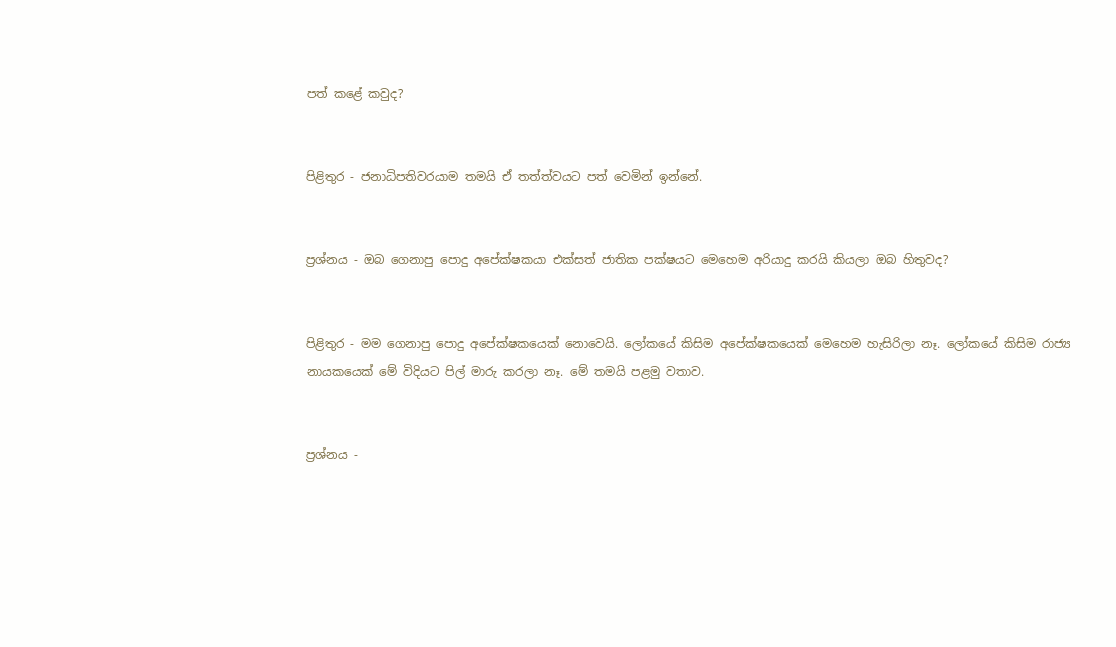පත් කළේ කවුද?


පිළිතුර - ජනාධිපතිවරයාම තමයි ඒ තත්ත්වයට පත් වෙමින් ඉන්නේ.


ප්‍රශ්නය - ඔබ ගෙනාපු පොදු අපේක්ෂකයා එක්සත් ජාතික පක්ෂයට මෙහෙම අරියාදු කරයි කියලා ඔබ හිතුවද?


පිළිතුර - මම ගෙනාපු පොදු අපේක්ෂකයෙක් නොවෙයි. ලෝකයේ කිසිම අපේක්ෂකයෙක් මෙහෙම හැසිරිලා නෑ. ලෝකයේ කිසිම රාජ්‍ය නායකයෙක් මේ විදියට පිල් මාරු කරලා නෑ. මේ තමයි පළමු වතාව.


ප්‍රශ්නය -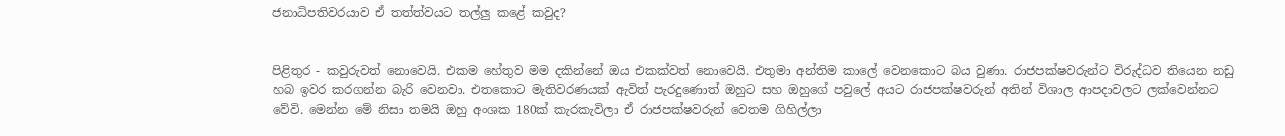ජනාධිපතිවරයාව ඒ තත්ත්වයට තල්ලු කළේ කවුද?


පිළිතුර - කවුරුවත් නොවෙයි. එකම හේතුව මම දකින්නේ ඔය එකක්වත් නොවෙයි. එතුමා අන්තිම කාලේ වෙනකොට බය වුණා. රාජපක්ෂවරුන්ට විරුද්ධව තියෙන නඩු හබ ඉවර කරගන්න බැරි වෙනවා. එතකොට මැතිවරණයක් ඇවිත් පැරදුණොත් ඔහුට සහ ඔහුගේ පවුලේ අයට රාජපක්ෂවරුන් අතින් විශාල ආපදාවලට ලක්වෙන්නට වේවි. මෙන්න මේ නිසා තමයි ඔහු අංශක 180ක් කැරකැවිලා ඒ රාජපක්ෂවරුන් වෙතම ගිහිල්ලා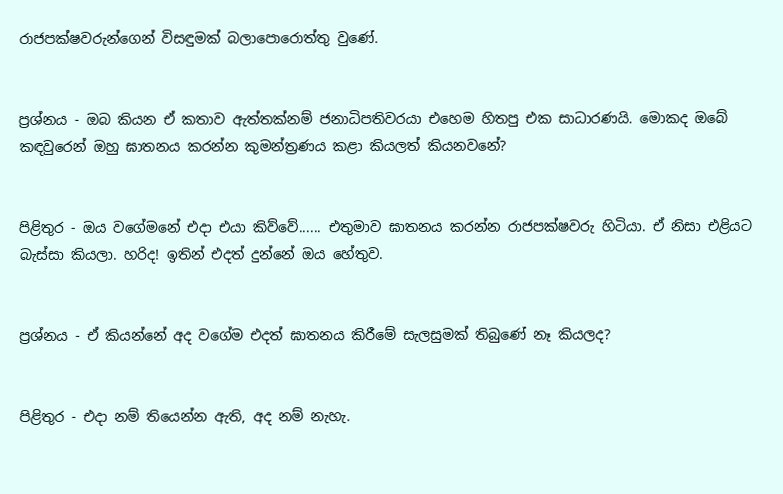රාජපක්ෂවරුන්ගෙන් විසඳුමක් බලාපොරොත්තු වුණේ.


ප්‍රශ්නය - ඔබ කියන ඒ කතාව ඇත්තක්නම් ජනාධිපතිවරයා එහෙම හිතපු එක සාධාරණයි. මොකද ඔබේ කඳවුරෙන් ඔහු ඝාතනය කරන්න කුමන්ත්‍රණය කළා කියලත් කියනවනේ?


පිළිතුර - ඔය වගේමනේ එදා එයා කිව්වේ...... එතුමාව ඝාතනය කරන්න රාජපක්ෂවරු හිටියා. ඒ නිසා එළියට බැස්සා කියලා. හරිද! ඉතින් එදත් දුන්නේ ඔය හේතුව.


ප්‍රශ්නය - ඒ කියන්නේ අද වගේම එදත් ඝාතනය කිරීමේ සැලසුමක් තිබුණේ නෑ කියලද?


පිළිතුර - එදා නම් තියෙන්න ඇති, අද නම් නැහැ.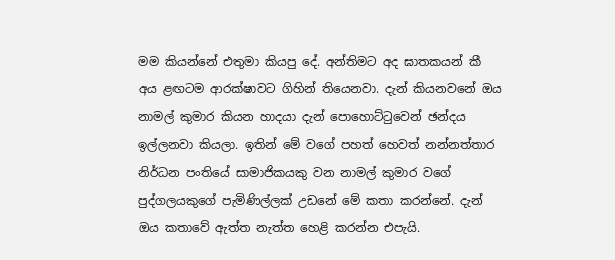මම කියන්නේ එතුමා කියපු දේ. අන්තිමට අද ඝාතකයන් කී අය ළඟටම ආරක්ෂාවට ගිහින් තියෙනවා. දැන් කියනවනේ ඔය නාමල් කුමාර කියන හාදයා දැන් පොහොට්ටුවෙන් ඡන්දය ඉල්ලනවා කියලා. ඉතින් මේ වගේ පහත් හෙවත් නන්නත්තාර නිර්ධන පංතියේ සාමාජිකයකු වන නාමල් කුමාර වගේ පුද්ගලයකුගේ පැමිණිල්ලක් උඩනේ මේ කතා කරන්නේ. දැන් ඔය කතාවේ ඇත්ත නැත්ත හෙළි කරන්න එපැයි.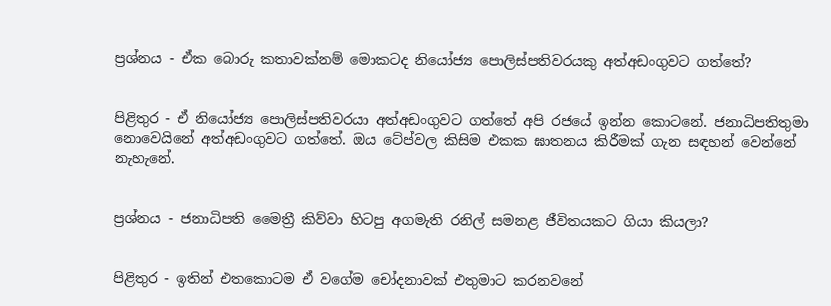ප්‍රශ්නය - ඒක බොරු කතාවක්නම් මොකටද නියෝජ්‍ය පොලිස්පතිවරයකු අත්අඩංගුවට ගත්තේ?


පිළිතුර - ඒ නියෝජ්‍ය පොලිස්පතිවරයා අත්අඩංගුවට ගත්තේ අපි රජයේ ඉන්න කොටනේ. ජනාධිපතිතුමා නොවෙයිනේ අත්අඩංගුවට ගත්තේ. ඔය ටේප්වල කිසිම එකක ඝාතනය කිරීමක් ගැන සඳහන් වෙන්නේ නැහැනේ.


ප්‍රශ්නය - ජනාධිපති මෛත්‍රී කිව්වා හිටපු අගමැති රනිල් සමනළ ජීවිතයකට ගියා කියලා?


පිළිතුර - ඉතින් එතකොටම ඒ වගේම චෝදනාවක් එතුමාට කරනවනේ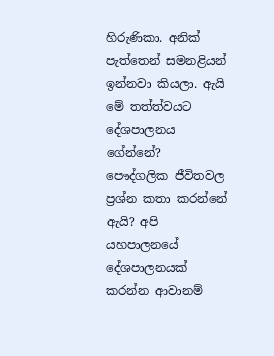හිරුණිකා. අනික් පැත්තෙන් සමනළියන් ඉන්නවා කියලා. ඇයි මේ තත්ත්වයට දේශපාලනය ගේන්නේ? පෞද්ගලික ජීවිතවල ප්‍රශ්න කතා කරන්නේ ඇයි? අපි යහපාලනයේ දේශපාලනයක් කරන්න ආවානම්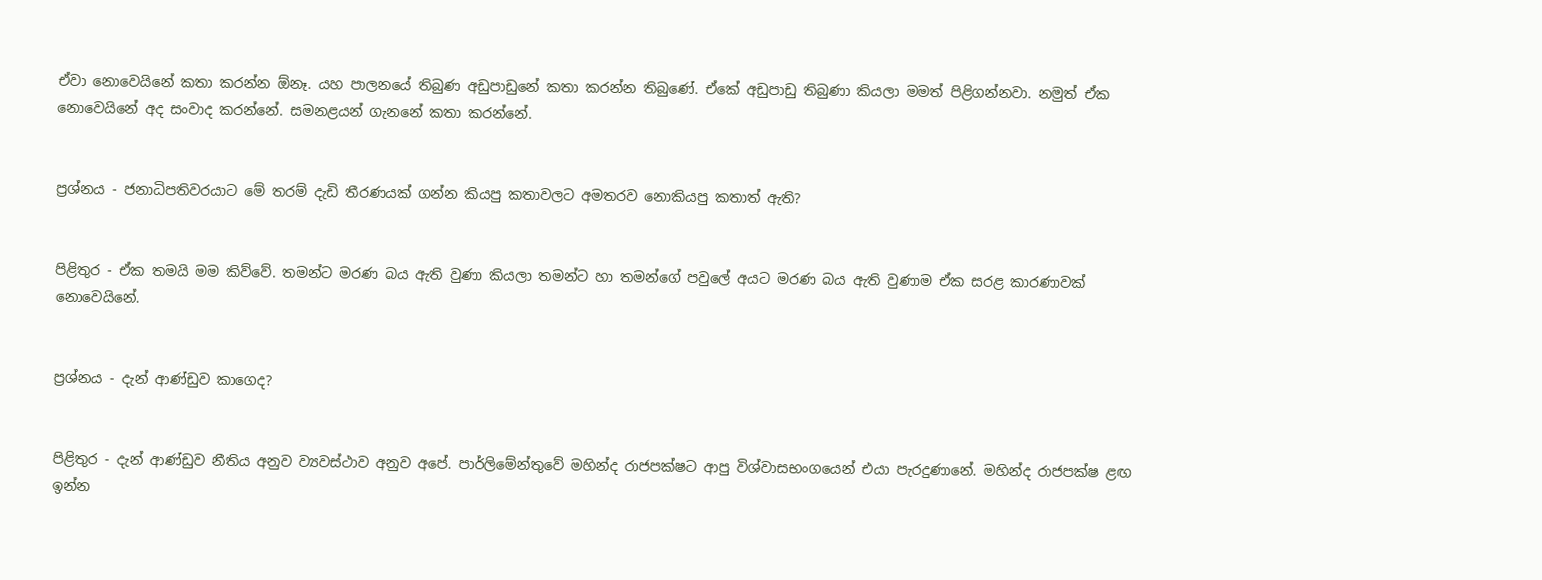ඒවා නොවෙයිනේ කතා කරන්න ඕනෑ. යහ පාලනයේ තිබුණ අඩුපාඩුනේ කතා කරන්න තිබුණේ. ඒකේ අඩුපාඩු තිබුණා කියලා මමත් පිළිගන්නවා. නමුත් ඒක නොවෙයිනේ අද සංවාද කරන්නේ. සමනළයන් ගැනනේ කතා කරන්නේ.


ප්‍රශ්නය - ජනාධිපතිවරයාට මේ තරම් දැඩි තීරණයක් ගන්න කියපු කතාවලට අමතරව නොකියපු කතාත් ඇති?


පිළිතුර - ඒක තමයි මම කිව්වේ. තමන්ට මරණ බය ඇති වුණා කියලා තමන්ට හා තමන්ගේ පවුලේ අයට මරණ බය ඇති වුණාම ඒක සරළ කාරණාවක් නොවෙයිනේ.


ප්‍රශ්නය - දැන් ආණ්ඩුව කාගෙද?


පිළිතුර - දැන් ආණ්ඩුව නීතිය අනුව ව්‍යවස්ථාව අනුව අපේ. පාර්ලිමේන්තුවේ මහින්ද රාජපක්ෂට ආපු විශ්වාසභංගයෙන් එයා පැරදුණානේ. මහින්ද රාජපක්ෂ ළඟ ඉන්න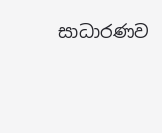සාධාරණව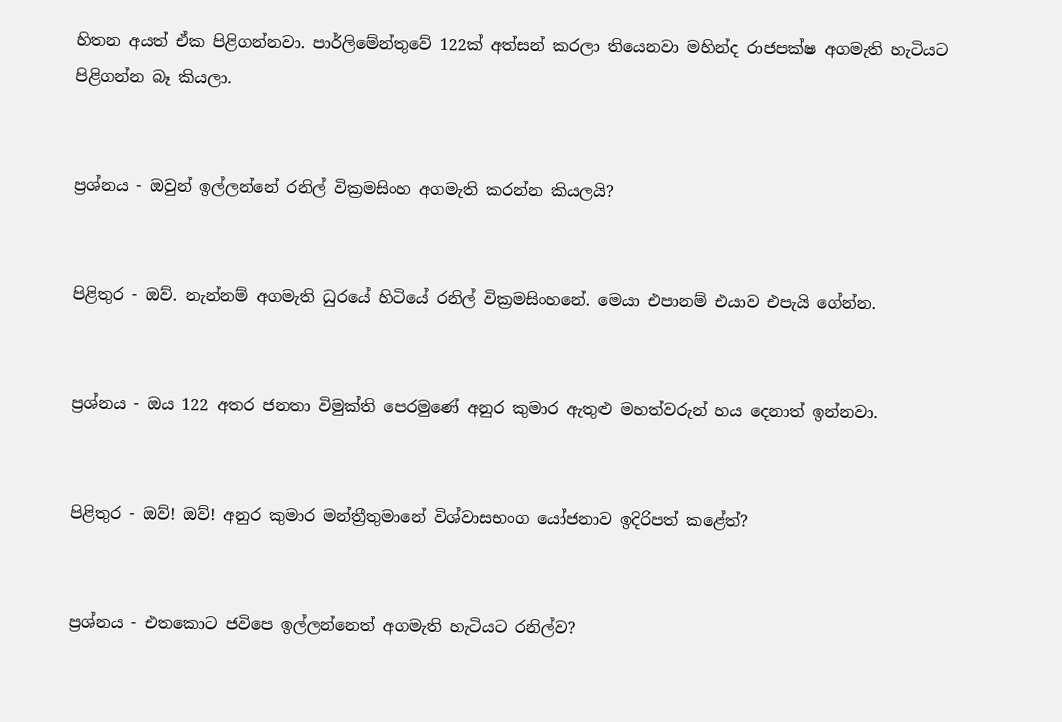හිතන අයත් ඒක පිළිගන්නවා. පාර්ලිමේන්තුවේ 122ක් අත්සන් කරලා තියෙනවා මහින්ද රාජපක්ෂ අගමැති හැටියට පිළිගන්න බෑ කියලා.


ප්‍රශ්නය - ඔවුන් ඉල්ලන්නේ රනිල් වික්‍රමසිංහ අගමැති කරන්න කියලයි?


පිළිතුර - ඔව්. නැන්නම් අගමැති ධුරයේ හිටියේ රනිල් වික්‍රමසිංහනේ. මෙයා එපානම් එයාව එපැයි ගේන්න.


ප්‍රශ්නය - ඔය 122 අතර ජනතා විමුක්ති පෙරමුණේ අනුර කුමාර ඇතුළු මහත්වරුන් හය දෙනාත් ඉන්නවා.


පිළිතුර - ඔව්! ඔව්! අනුර කුමාර මන්ත්‍රීතුමානේ විශ්වාසභංග යෝජනාව ඉදිරිපත් කළේත්?


ප්‍රශ්නය - එතකොට ජවිපෙ ඉල්ලන්නෙත් අගමැති හැටියට රනිල්ව?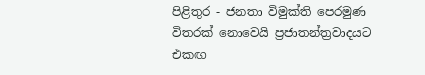පිළිතුර - ජනතා විමුක්ති පෙරමුණ විතරක් නොවෙයි ප්‍රජාතන්ත්‍රවාදයට එකඟ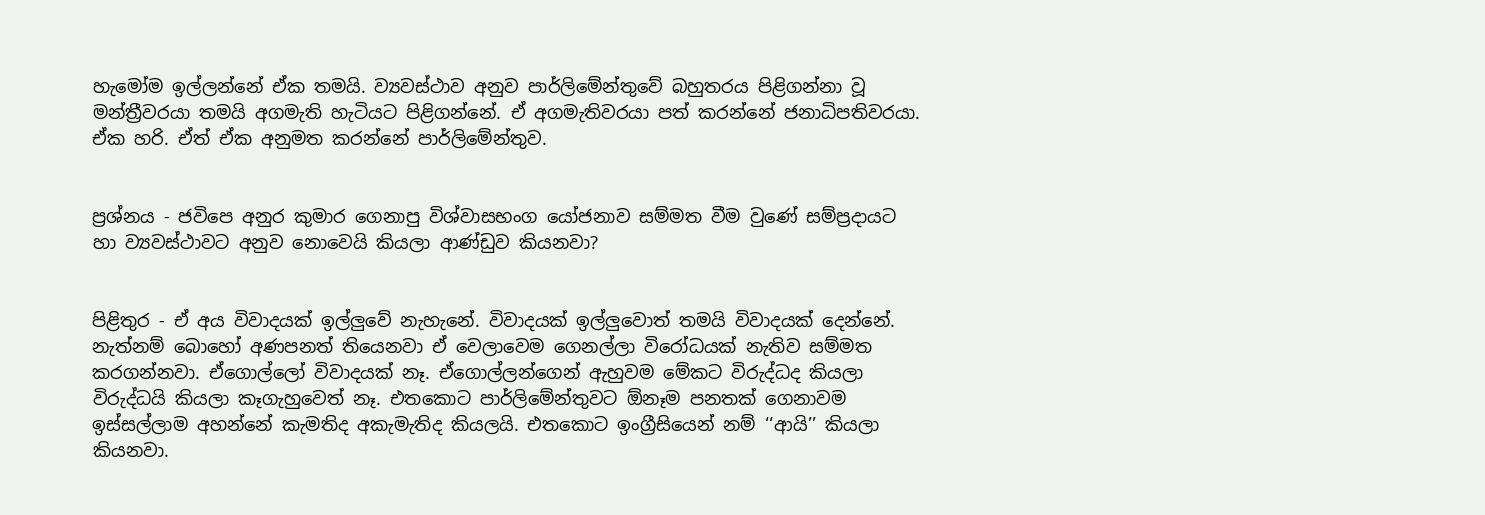හැමෝම ඉල්ලන්නේ ඒක තමයි. ව්‍යවස්ථාව අනුව පාර්ලිමේන්තුවේ බහුතරය පිළිගන්නා වූ මන්ත්‍රීවරයා තමයි අගමැති හැටියට පිළිගන්නේ. ඒ අගමැතිවරයා පත් කරන්නේ ජනාධිපතිවරයා. ඒක හරි. ඒත් ඒක අනුමත කරන්නේ පාර්ලිමේන්තුව.


ප්‍රශ්නය - ජවිපෙ අනුර කුමාර ගෙනාපු විශ්වාසභංග යෝජනාව සම්මත වීම වුණේ සම්ප්‍රදායට හා ව්‍යවස්ථාවට අනුව නොවෙයි කියලා ආණ්ඩුව කියනවා?


පිළිතුර - ඒ අය විවාදයක් ඉල්ලුවේ නැහැනේ. විවාදයක් ඉල්ලුවොත් තමයි විවාදයක් දෙන්නේ. නැත්නම් බොහෝ අණපනත් තියෙනවා ඒ වෙලාවෙම ගෙනල්ලා විරෝධයක් නැතිව සම්මත කරගන්නවා. ඒගොල්ලෝ විවාදයක් නෑ. ඒගොල්ලන්ගෙන් ඇහුවම මේකට විරුද්ධද කියලා විරුද්ධයි කියලා කෑගැහුවෙත් නෑ. එතකොට පාර්ලිමේන්තුවට ඕනෑම පනතක් ගෙනාවම ඉස්සල්ලාම අහන්නේ කැමතිද අකැමැතිද කියලයි. එතකොට ඉංග්‍රීසියෙන් නම් ‘‘ආයි’’ කියලා කියනවා.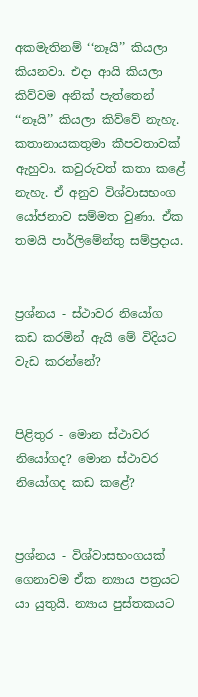අකමැතිනම් ‘‘නෑයි’’ කියලා කියනවා. එදා ආයි කියලා කිව්වම අනික් පැත්තෙන් ‘‘නෑයි’’ කියලා කිව්වේ නැහැ. කතානායකතුමා කීපවතාවක් ඇහුවා. කවුරුවත් කතා කළේ නැහැ. ඒ අනුව විශ්වාසභංග යෝජනාව සම්මත වුණා. ඒක තමයි පාර්ලිමේන්තු සම්ප්‍රදාය.


ප්‍රශ්නය - ස්ථාවර නියෝග කඩ කරමින් ඇයි මේ විදියට වැඩ කරන්නේ?


පිළිතුර - මොන ස්ථාවර නියෝගද? මොන ස්ථාවර නියෝගද කඩ කළේ?


ප්‍රශ්නය - විශ්‍වාසභංගයක් ගෙනාවම ඒක න්‍යාය පත්‍රයට යා යුතුයි. න්‍යාය පුස්තකයට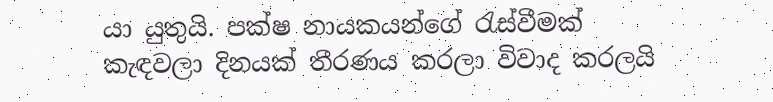යා යුතුයි. පක්ෂ නායකයන්ගේ රැස්වීමක් කැඳවලා දිනයක් තීරණය කරලා විවාද කරලයි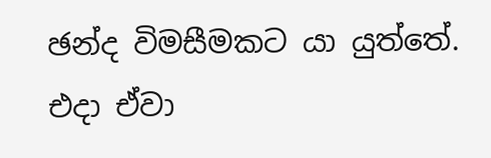ඡන්ද විමසීමකට යා යුත්තේ. එදා ඒවා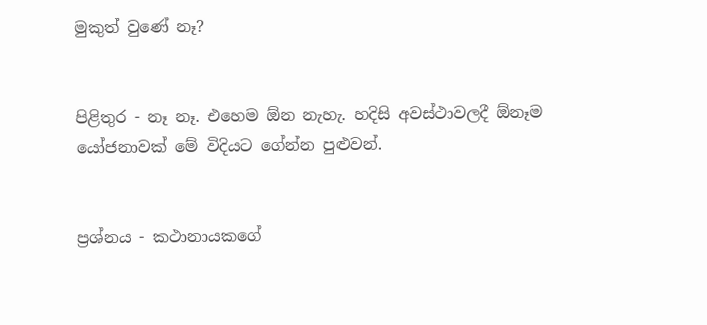මුකුත් වුණේ නෑ?


පිළිතුර - නෑ නෑ. එහෙම ඕන නැහැ. හදිසි අවස්ථාවලදී ඕනෑම යෝජනාවක් මේ විදියට ගේන්න පුළුවන්.


ප්‍රශ්නය - කථානායකගේ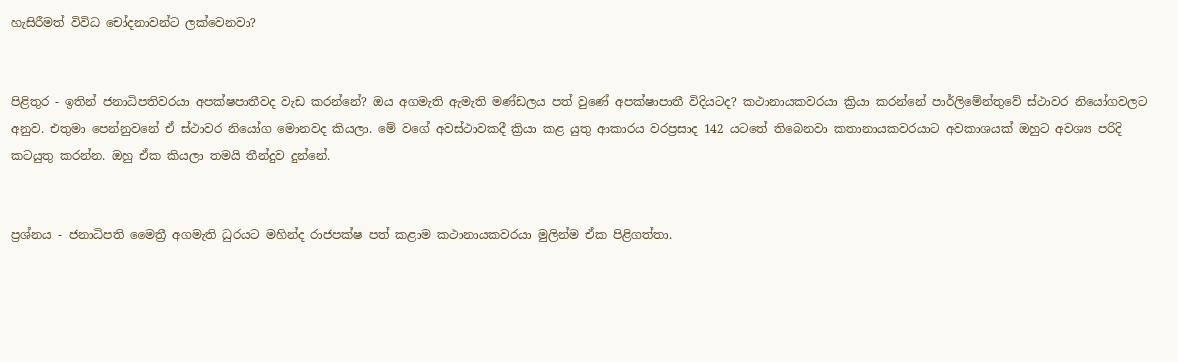හැසිරීමත් විවිධ චෝදනාවන්ට ලක්වෙනවා?


පිළිතුර - ඉතින් ජනාධිපතිවරයා අපක්ෂපාතීවද වැඩ කරන්නේ? ඔය අගමැති ඇමැති මණ්ඩලය පත් වුණේ අපක්ෂාපාතී විදියටද? කථානායකවරයා ක්‍රියා කරන්නේ පාර්ලිමේන්තුවේ ස්ථාවර නියෝගවලට අනුව. එතුමා පෙන්නුවනේ ඒ ස්ථාවර නියෝග මොනවද කියලා. මේ වගේ අවස්ථාවකදී ක්‍රියා කළ යුතු ආකාරය වරප්‍රසාද 142 යටතේ තිබෙනවා කතානායකවරයාට අවකාශයක් ඔහුට අවශ්‍ය පරිදි කටයුතු කරන්න. ඔහු ඒක කියලා තමයි තීන්දුව දුන්නේ.


ප්‍රශ්නය - ජනාධිපති මෛත්‍රී අගමැති ධුරයට මහින්ද රාජපක්ෂ පත් කළාම කථානායකවරයා මුලින්ම ඒක පිළිගත්තා.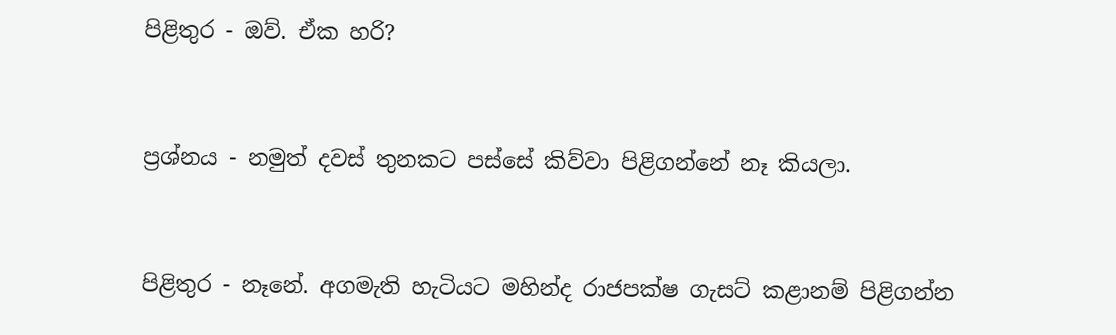පිළිතුර - ඔව්. ඒක හරි?


ප්‍රශ්නය - නමුත් දවස් තුනකට පස්සේ කිව්වා පිළිගන්නේ නෑ කියලා.


පිළිතුර - නෑනේ. අගමැති හැටියට මහින්ද රාජපක්ෂ ගැසට් කළානම් පිළිගන්න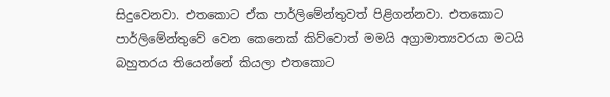සිදුවෙනවා. එතකොට ඒක පාර්ලිමේන්තුවත් පිළිගන්නවා. එතකොට පාර්ලිමේන්තුවේ වෙන කෙනෙක් කිව්වොත් මමයි අග්‍රාමාත්‍යවරයා මටයි බහුතරය තියෙන්නේ කියලා එතකොට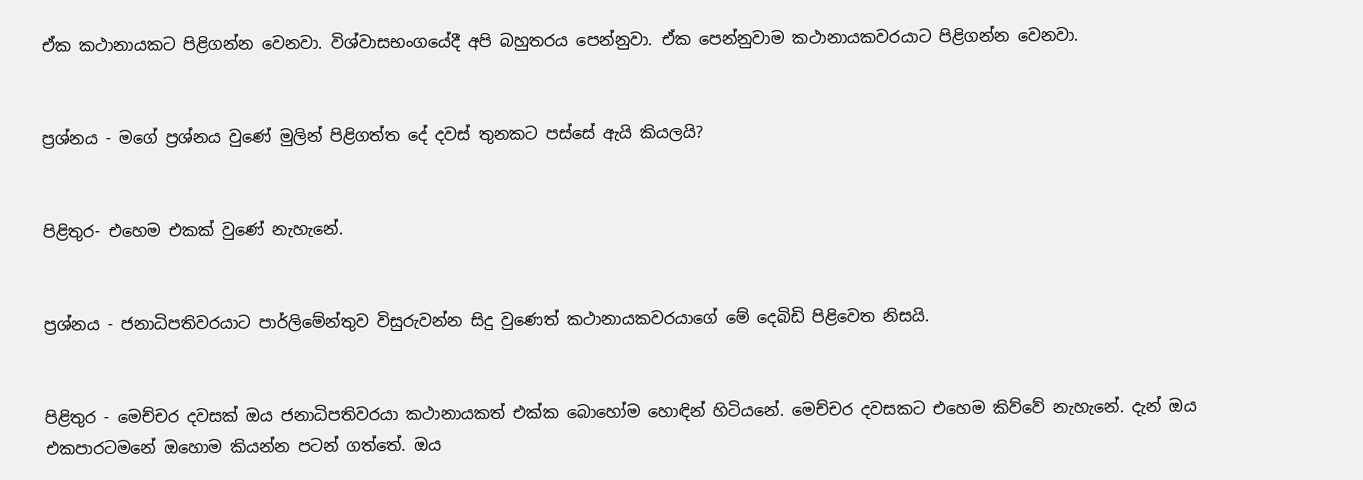ඒක කථානායකට පිළිගන්න වෙනවා. විශ්වාසභංගයේදී අපි බහුතරය පෙන්නුවා. ඒක පෙන්නුවාම කථානායකවරයාට පිළිගන්න වෙනවා.


ප්‍රශ්නය - මගේ ප්‍රශ්නය වුණේ මුලින් පිළිගත්ත දේ දවස් තුනකට පස්සේ ඇයි කියලයි?


පිළිතුර- එහෙම එකක් වුණේ නැහැනේ.


ප්‍රශ්නය - ජනාධිපතිවරයාට පාර්ලිමේන්තුව විසුරුවන්න සිදු වුණෙත් කථානායකවරයාගේ මේ දෙබිඩි පිළිවෙත නිසයි.


පිළිතුර - මෙච්චර දවසක් ඔය ජනාධිපතිවරයා කථානායකත් එක්ක බොහෝම හොඳින් හිටියනේ. මෙච්චර දවසකට එහෙම කිව්වේ නැහැනේ. දැන් ඔය එකපාරටමනේ ඔහොම කියන්න පටන් ගත්තේ. ඔය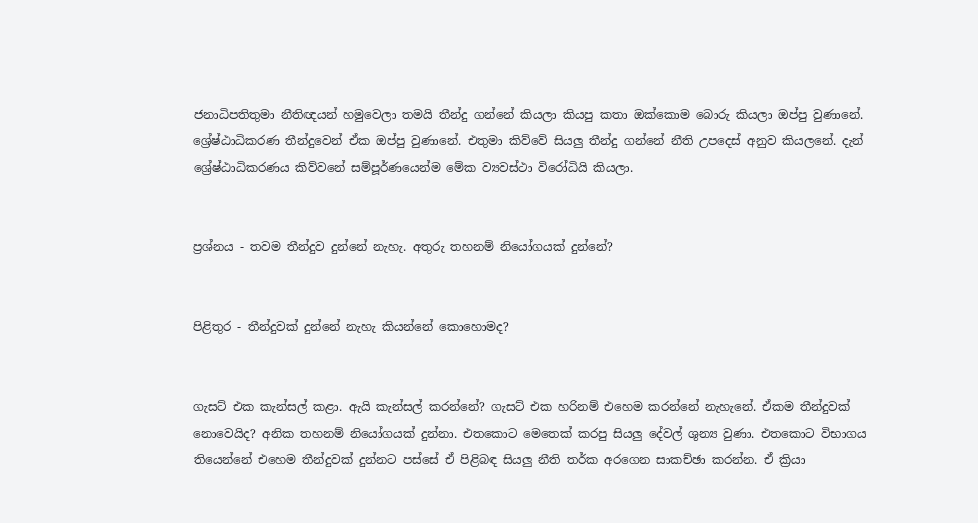ජනාධිපතිතුමා නීතිඥයන් හමුවෙලා තමයි තීන්දු ගන්නේ කියලා කියපු කතා ඔක්කොම බොරු කියලා ඔප්පු වුණානේ. ශ්‍රේ‍ෂ්ඨාධිකරණ තීන්දුවෙන් ඒක ඔප්පු වුණානේ. එතුමා කිව්වේ සියලු තීන්දු ගන්නේ නීති උපදෙස් අනුව කියලනේ. දැන් ශ්‍රේ‍ෂ්ඨාධිකරණය කිව්වනේ සම්පූර්ණයෙන්ම මේක ව්‍යවස්ථා විරෝධියි කියලා.


ප්‍රශ්නය - තවම තීන්දුව දුන්නේ නැහැ. අතුරු තහනම් නියෝගයක් දුන්නේ?


පිළිතුර - තීන්දුවක් දුන්නේ නැහැ කියන්නේ කොහොමද?


ගැසට් එක කැන්සල් කළා. ඇයි කැන්සල් කරන්නේ? ගැසට් එක හරිනම් එහෙම කරන්නේ නැහැනේ. ඒකම තීන්දුවක් නොවෙයිද? අනික තහනම් නියෝගයක් දුන්නා. එතකොට මෙතෙක් කරපු සියලු දේවල් ශුන්‍ය වුණා. එතකොට විභාගය තියෙන්නේ එහෙම තීන්දුවක් දුන්නට පස්සේ ඒ පිළිබඳ සියලු නීති තර්ක අරගෙන සාකච්ඡා කරන්න. ඒ ක්‍රියා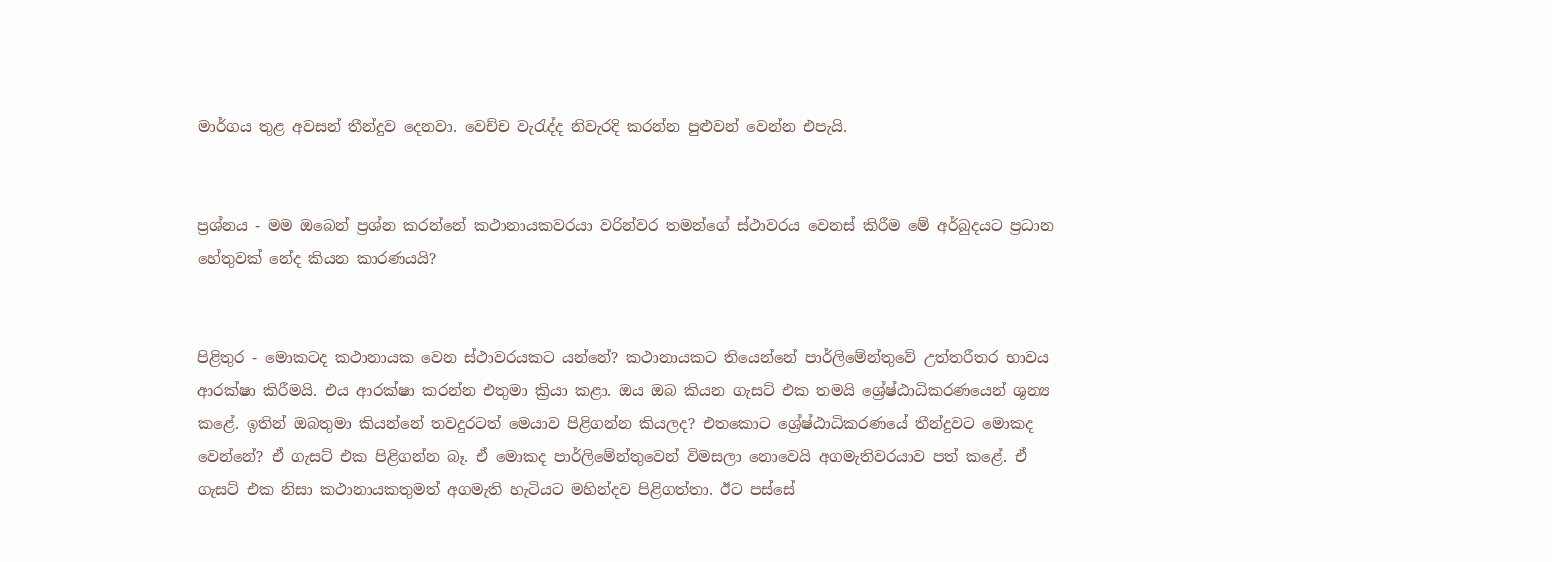මාර්ගය තුළ අවසන් තීන්දුව දෙනවා. වෙච්ච වැරැද්ද නිවැරදි කරන්න පුළුවන් වෙන්න එපැයි.


ප්‍රශ්නය - මම ඔබෙන් ප්‍රශ්න කරන්නේ කථානායකවරයා වරින්වර තමන්ගේ ස්ථාවරය වෙනස් කිරීම මේ අර්බුදයට ප්‍රධාන හේතුවක් නේද කියන කාරණයයි?


පිළිතුර - මොකටද කථානායක වෙන ස්ථාවරයකට යන්නේ? කථානායකට තියෙන්නේ පාර්ලිමේන්තුවේ උත්තරීතර භාවය ආරක්ෂා කිරීමයි. එය ආරක්ෂා කරන්න එතුමා ක්‍රියා කළා. ඔය ඔබ කියන ගැසට් එක තමයි ශ්‍රේෂ්‍ඨාධිකරණයෙන් ශුන්‍ය කළේ. ඉතින් ඔබතුමා කියන්නේ තවදුරටත් මෙයාව පිළිගන්න කියලද? එතකොට ශ්‍රේෂ්ඨාධිකරණයේ තීන්දුවට මොකද වෙන්නේ? ඒ ගැසට් එක පිළිගන්න බෑ. ඒ මොකද පාර්ලිමේන්තුවෙන් විමසලා නොවෙයි අගමැතිවරයාව පත් කළේ. ඒ ගැසට් එක නිසා කථානායකතුමත් අගමැති හැටියට මහින්දව පිළිගත්තා. ඊට පස්සේ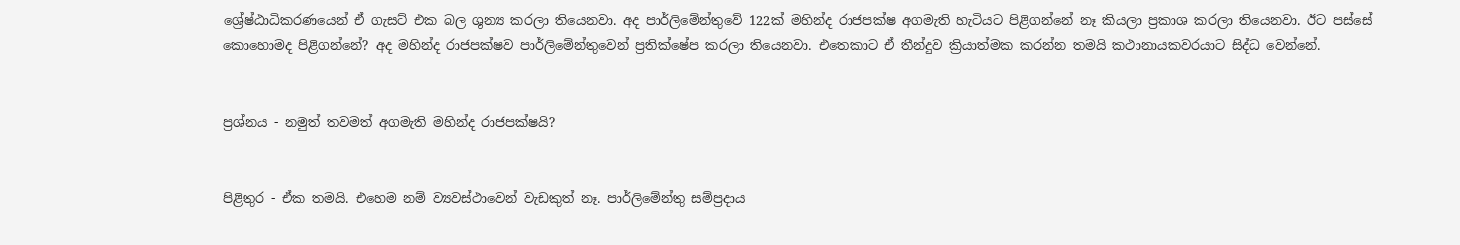ශ්‍රේ‍ෂ්‍ඨාධිකරණයෙන් ඒ ගැසට් එක බල ශුන්‍ය කරලා තියෙනවා. අද පාර්ලිමේන්තුවේ 122ක් මහින්ද රාජපක්ෂ අගමැති හැටියට පිළිගන්නේ නෑ කියලා ප්‍රකාශ කරලා තියෙනවා. ඊට පස්සේ කොහොමද පිළිගන්නේ? අද මහින්ද රාජපක්ෂව පාර්ලිමේන්තුවෙන් ප්‍රතික්ෂේප කරලා තියෙනවා. එතෙකාට ඒ තීන්දුව ක්‍රියාත්මක කරන්න තමයි කථානායකවරයාට සිද්ධ වෙන්නේ.


ප්‍රශ්නය - නමුත් තවමත් අගමැති මහින්ද රාජපක්ෂයි?


පිළිතුර - ඒක තමයි. එහෙම නම් ව්‍යවස්ථාවෙන් වැඩකුත් නෑ. පාර්ලිමේන්තු සම්ප්‍රදාය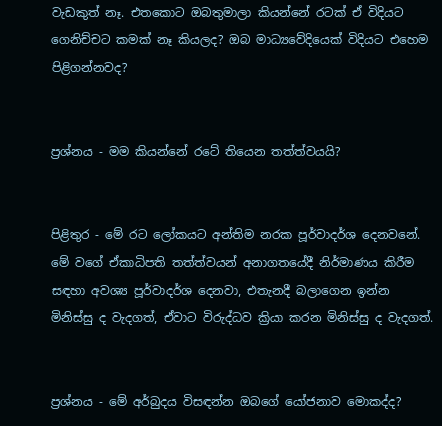වැඩකුත් නෑ. එතකොට ඔබතුමාලා කියන්නේ රටක් ඒ විදියට ගෙනිච්චට කමක් නෑ කියලද? ඔබ මාධ්‍යවේදියෙක් විදියට එහෙම පිළිගන්නවද?


ප්‍රශ්නය - මම කියන්නේ රටේ තියෙන තත්ත්වයයි?


පිළිතුර - මේ රට ලෝකයට අන්තිම නරක පූර්වාදර්ශ දෙනවනේ. මේ වගේ ඒකාධිපති තත්ත්වයන් අනාගතයේදී නිර්මාණය කිරීම සඳහා අවශ්‍ය පූර්වාදර්ශ දෙනවා, එතැනදී බලාගෙන ඉන්න මිනිස්සු ද වැදගත්, ඒවාට විරුද්ධව ක්‍රියා කරන මිනිස්සු ද වැදගත්.


ප්‍රශ්නය - මේ අර්බුදය විසඳන්න ඔබගේ යෝජනාව මොකද්ද?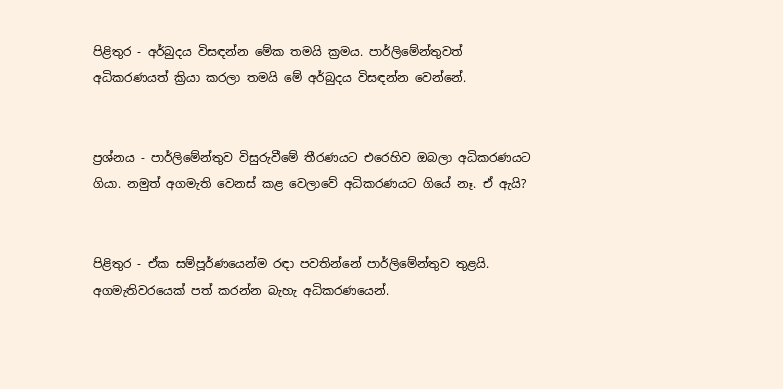පිළිතුර - අර්බුදය විසඳන්න මේක තමයි ක්‍රමය. පාර්ලිමේන්තුවත් අධිකරණයත් ක්‍රියා කරලා තමයි මේ අර්බුදය විසඳන්න වෙන්නේ.


ප්‍රශ්නය - පාර්ලිමේන්තුව විසුරුවීමේ තීරණයට එරෙහිව ඔබලා අධිකරණයට ගියා. නමුත් අගමැති වෙනස් කළ වෙලාවේ අධිකරණයට ගියේ නෑ. ඒ ඇයි?


පිළිතුර - ඒක සම්පූර්ණයෙන්ම රඳා පවතින්නේ පාර්ලිමේන්තුව තුළයි. අගමැතිවරයෙක් පත් කරන්න බැහැ අධිකරණයෙන්.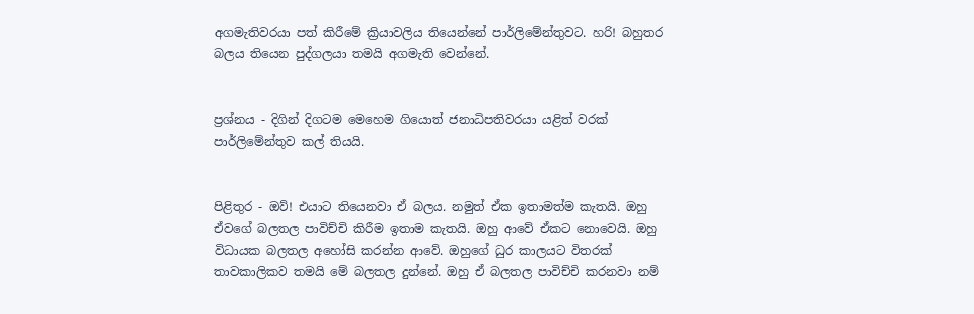අගමැතිවරයා පත් කිරීමේ ක්‍රියාවලිය තියෙන්නේ පාර්ලිමේන්තුවට. හරි! බහුතර බලය තියෙන පුද්ගලයා තමයි අගමැති වෙන්නේ.


ප්‍රශ්නය - දිගින් දිගටම මෙහෙම ගියොත් ජනාධිපතිවරයා යළිත් වරක් පාර්ලිමේන්තුව කල් තියයි.


පිළිතුර - ඔව්! එයාට තියෙනවා ඒ බලය. නමුත් ඒක ඉතාමත්ම කැතයි. ඔහු ඒවගේ බලතල පාවිච්චි කිරීම ඉතාම කැතයි. ඔහු ආවේ ඒකට නොවෙයි. ඔහු විධායක බලතල අහෝසි කරන්න ආවේ. ඔහුගේ ධුර කාලයට විතරක් තාවකාලිකව තමයි මේ බලතල දුන්නේ. ඔහු ඒ බලතල පාවිච්චි කරනවා නම්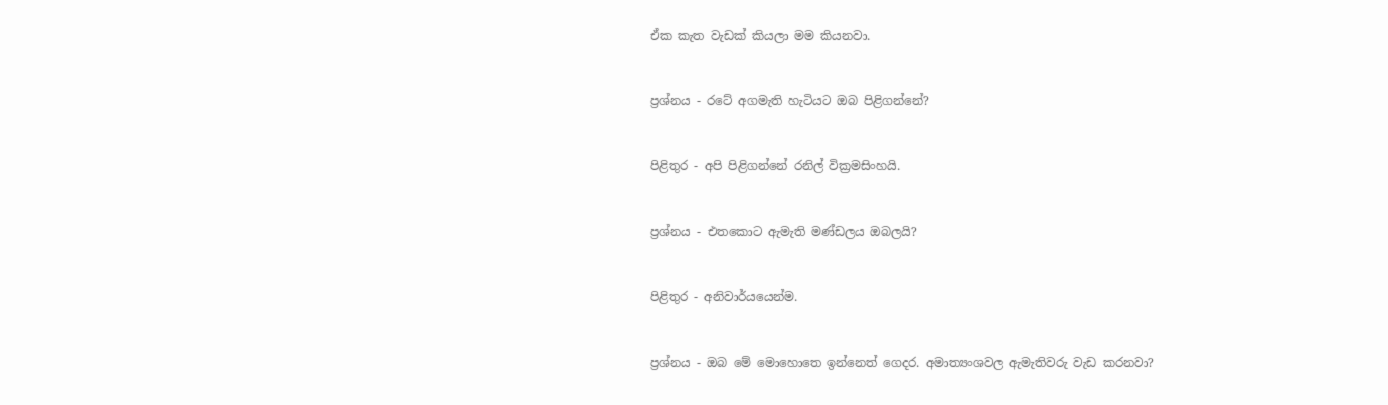ඒක කැත වැඩක් කියලා මම කියනවා.


ප්‍රශ්නය - රටේ අගමැති හැටියට ඔබ පිළිගන්නේ?


පිළිතුර - අපි පිළිගන්නේ රනිල් වික්‍රමසිංහයි.


ප්‍රශ්නය - එතකොට ඇමැති මණ්‍ඩලය ඔබලයි?


පිළිතුර - අනිවාර්යයෙන්ම.


ප්‍රශ්නය - ඔබ මේ මොහොතෙ ඉන්නෙත් ගෙදර. අමාත්‍යංශවල ඇමැතිවරු වැඩ කරනවා?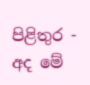පිළිතුර - අද මේ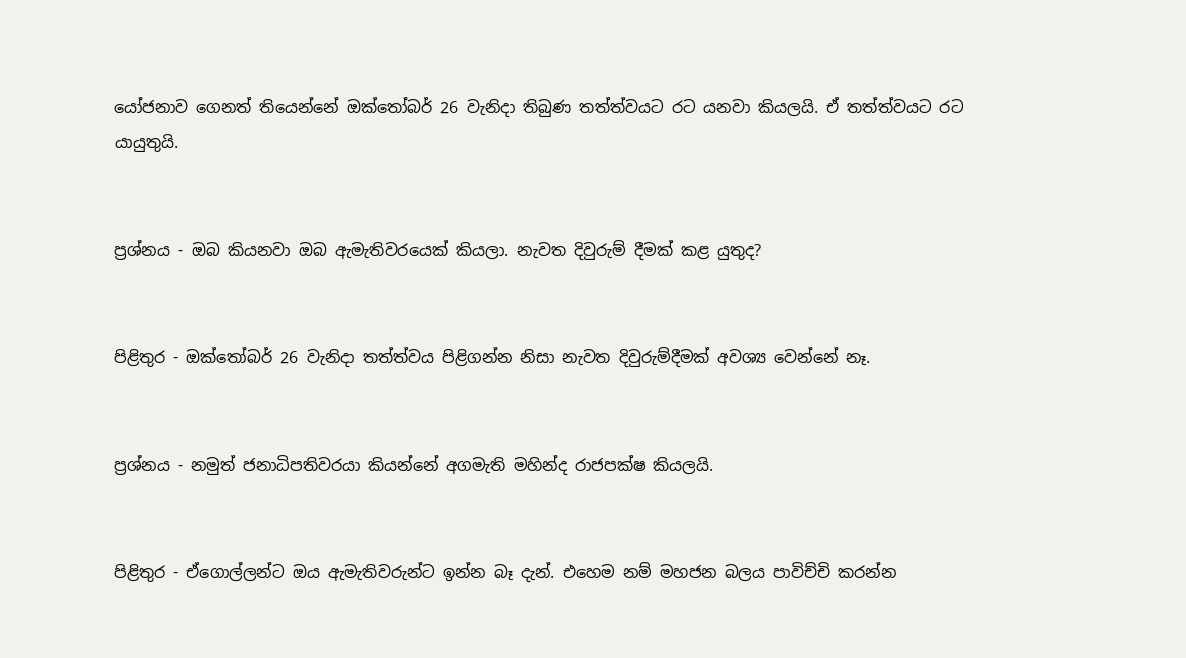යෝජනාව ගෙනත් තියෙන්නේ ඔක්තෝබර් 26 වැනිදා තිබුණ තත්ත්වයට රට යනවා කියලයි. ඒ තත්ත්වයට රට යායුතුයි.


ප්‍රශ්නය - ඔබ කියනවා ඔබ ඇමැතිවරයෙක් කියලා. නැවත දිවුරුම් දීමක් කළ යුතුද?


පිළිතුර - ඔක්තෝබර් 26 වැනිදා තත්ත්වය පිළිගන්න නිසා නැවත දිවුරුම්දීමක් අවශ්‍ය වෙන්නේ නෑ.


ප්‍රශ්නය - නමුත් ජනාධිපතිවරයා කියන්නේ අගමැති මහින්ද රාජපක්ෂ කියලයි.


පිළිතුර - ඒගොල්ලන්ට ඔය ඇමැතිවරුන්ට ඉන්න බෑ දැන්. එහෙම නම් මහජන බලය පාවිච්චි කරන්න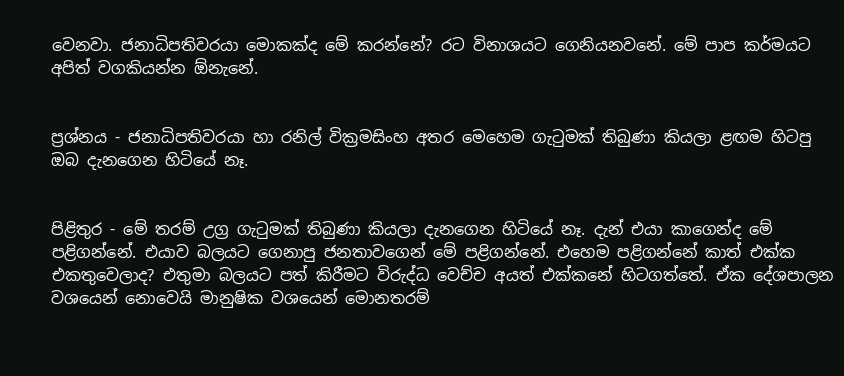වෙනවා. ජනාධිපතිවරයා මොකක්ද මේ කරන්නේ? රට විනාශයට ගෙනියනවනේ. මේ පාප කර්මයට අපිත් වගකියන්න ඕනැනේ.


ප්‍රශ්නය - ජනාධිපතිවරයා හා රනිල් වික්‍රමසිංහ අතර මෙහෙම ගැටුමක් තිබුණා කියලා ළඟම හිටපු ඔබ දැනගෙන හිටියේ නෑ.


පිළිතුර - මේ තරම් උග්‍ර ගැටුමක් තිබුණා කියලා දැනගෙන හිටියේ නෑ. දැන් එයා කාගෙන්ද මේ පළිගන්නේ. එයාව බලයට ගෙනාපු ජනතාවගෙන් මේ පළිගන්නේ. එහෙම පළිගන්නේ කාත් එක්ක එකතුවෙලාද? එතුමා බලයට පත් කිරීමට විරුද්ධ වෙච්ච අයත් එක්කනේ හිටගත්තේ. ඒක දේශපාලන වශයෙන් නොවෙයි මානුෂික වශයෙන් මොනතරම්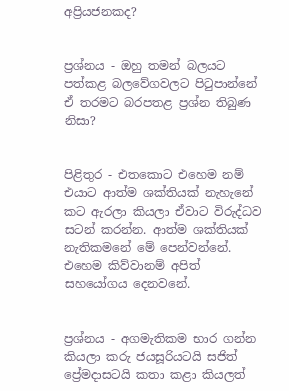අප්‍රියජනකද?


ප්‍රශ්නය - ඔහු තමන් බලයට පත්කළ බලවේගවලට පිටුපාන්නේ ඒ තරමට බරපතළ ප්‍රශ්න තිබුණ නිසා?


පිළිතුර - එතකොට එහෙම නම් එයාට ආත්ම ශක්තියක් නැහැනේ කට ඇරලා කියලා ඒවාට විරුද්ධව සටන් කරන්න. ආත්ම ශක්තියක් නැතිකමනේ මේ පෙන්වන්නේ. එහෙම කිව්වානම් අපිත් සහයෝගය දෙනවනේ.


ප්‍රශ්නය - අගමැතිකම භාර ගන්න කියලා කරු ජයසූරියටයි සජිත් ප්‍රේමදාසටයි කතා කළා කියලත්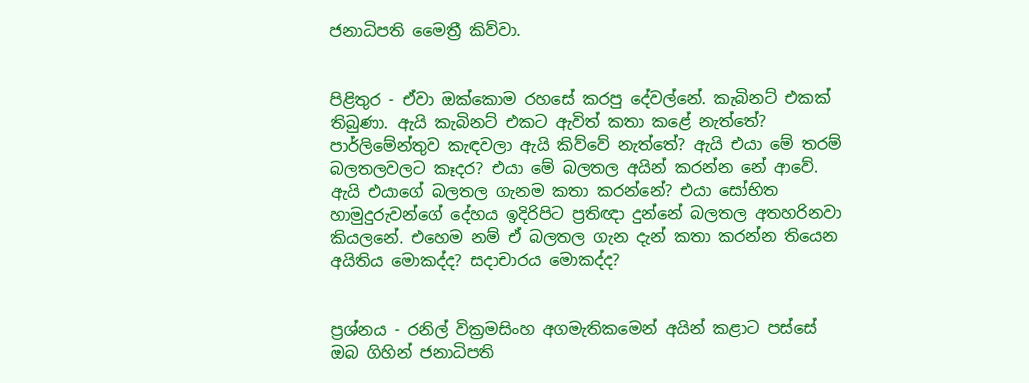ජනාධිපති මෛත්‍රී කිව්වා.


පිළිතුර - ඒවා ඔක්කොම රහසේ කරපු දේවල්නේ. කැබිනට් එකක් තිබුණා. ඇයි කැබිනට් එකට ඇවිත් කතා කළේ නැත්තේ? පාර්ලිමේන්තුව කැඳවලා ඇයි කිව්වේ නැත්තේ? ඇයි එයා මේ තරම් බලතලවලට කෑදර? එයා මේ බලතල අයින් කරන්න නේ ආවේ. ඇයි එයාගේ බලතල ගැනම කතා කරන්නේ? එයා සෝභිත හාමුදුරුවන්ගේ දේහය ඉදිරිපිට ප්‍රතිඥා දුන්නේ බලතල අතහරිනවා කියලනේ. එහෙම නම් ඒ බලතල ගැන දැන් කතා කරන්න තියෙන අයිතිය මොකද්ද? සදාචාරය මොකද්ද?


ප්‍රශ්නය - රනිල් වික්‍රමසිංහ අගමැතිකමෙන් අයින් කළාට පස්සේ ඔබ ගිහින් ජනාධිපති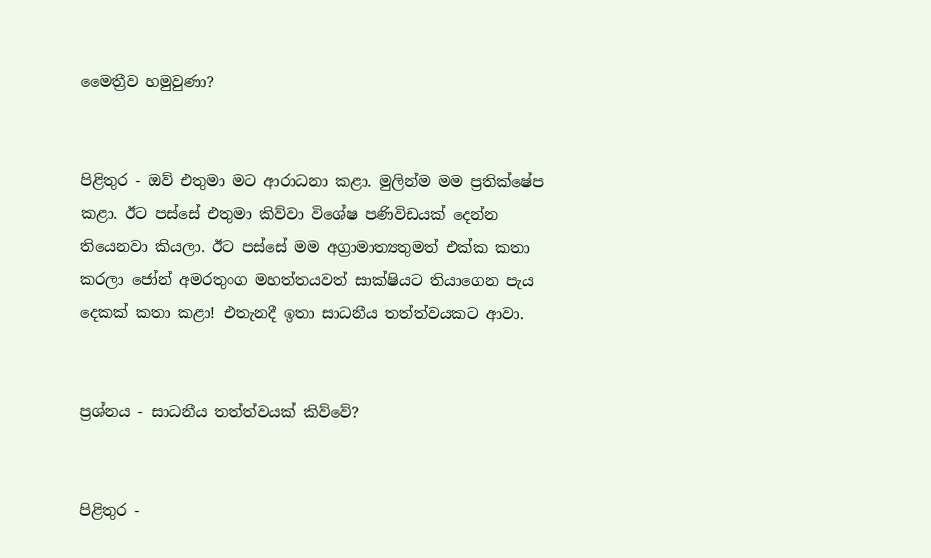මෛත්‍රීව හමුවුණා?


පිළිතුර - ඔව් එතුමා මට ආරාධනා කළා. මුලින්ම මම ප්‍රතික්ෂේප කළා. ඊට පස්සේ එතුමා කිව්වා විශේෂ පණිවිඩයක් දෙන්න තියෙනවා කියලා. ඊට පස්සේ මම අග්‍රාමාත්‍යතුමත් එක්ක කතා කරලා ජෝන් අමරතුංග මහත්තයවත් සාක්ෂියට තියාගෙන පැය දෙකක් කතා කළා! එතැනදී ඉතා සාධනීය තත්ත්වයකට ආවා.


ප්‍රශ්නය - සාධනීය තත්ත්වයක් කිව්වේ?


පිළිතුර -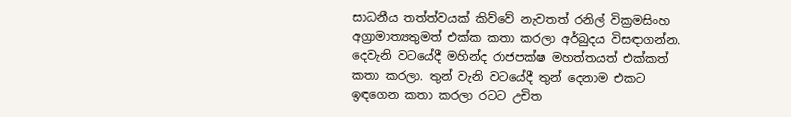සාධනීය තත්ත්වයක් කිව්වේ නැවතත් රනිල් වික්‍රමසිංහ අග්‍රාමාත්‍යතුමත් එක්ක කතා කරලා අර්බුදය විසඳාගන්න. දෙවැනි වටයේදී මහින්ද රාජපක්ෂ මහත්තයත් එක්කත් කතා කරලා. තුන් වැනි වටයේදී තුන් දෙනාම එකට ඉඳගෙන කතා කරලා රටට උචිත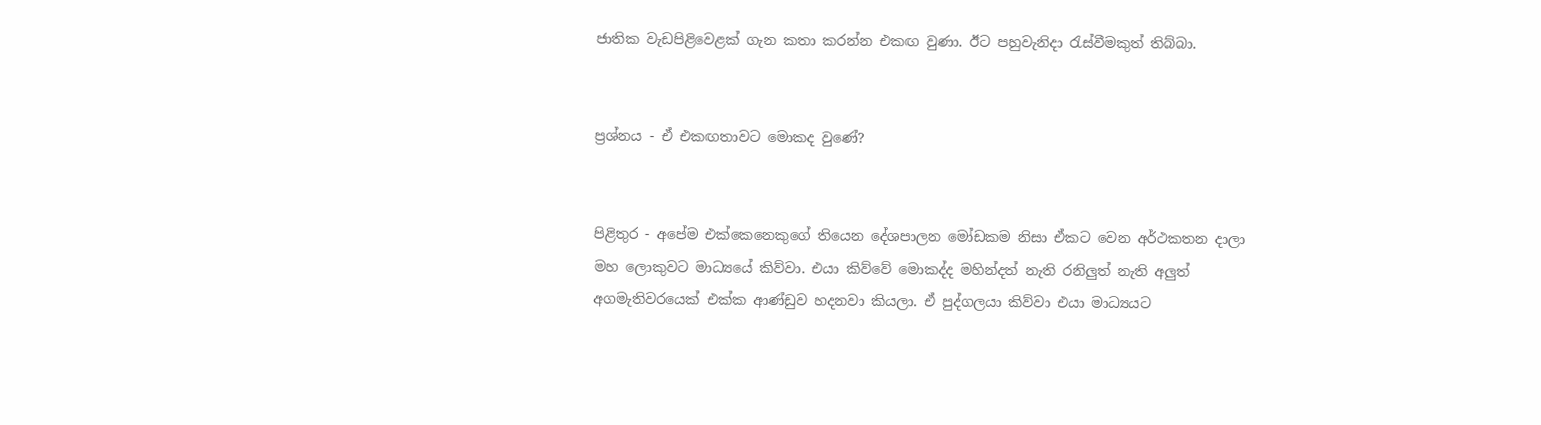ජාතික වැඩපිළිවෙළක් ගැන කතා කරන්න එකඟ වුණා. ඊට පහුවැනිදා රැස්වීමකුත් තිබ්බා.


ප්‍රශ්නය - ඒ එකඟතාවට මොකද වුණේ‍?


පිළිතුර - අපේම එක්කෙනෙකුගේ තියෙන දේශපාලන මෝඩකම නිසා ඒකට වෙන අර්ථකතන දාලා මහ ලොකුවට මාධ්‍යයේ කිව්වා. එයා කිව්වේ මොකද්ද මහින්දත් නැති රනිලුත් නැති අලුත් අගමැතිවරයෙක් එක්ක ආණ්ඩුව හදනවා කියලා. ඒ පුද්ගලයා කිව්වා එයා මාධ්‍යයට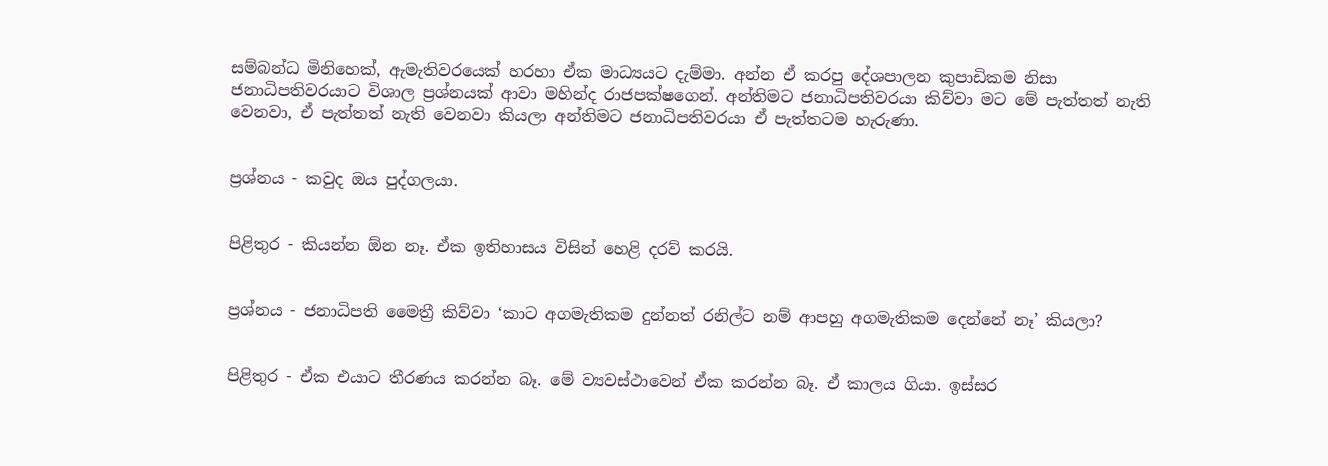සම්බන්ධ මිනිහෙක්, ඇමැතිවරයෙක් හරහා ඒක මාධ්‍යයට දැම්මා. අන්න ඒ කරපු දේශපාලන කුපාඩිකම නිසා ජනාධිපතිවරයාට විශාල ප්‍රශ්නයක් ආවා මහින්ද රාජපක්ෂගෙන්. අන්තිමට ජනාධිපතිවරයා කිව්වා මට මේ පැත්තත් නැති වෙනවා, ඒ පැත්තත් නැති වෙනවා කියලා අන්තිමට ජනාධිපතිවරයා ඒ පැත්තටම හැරුණා.


ප්‍රශ්නය - කවුද ඔය පුද්ගලයා.


පිළිතුර - කියන්න ඕන නෑ. ඒක ඉතිහාසය විසින් හෙළි දරව් කරයි.


ප්‍රශ්නය - ජනාධිපති මෛත්‍රී කිව්වා ‘කාට අගමැතිකම දුන්නත් රනිල්ට නම් ආපහු අගමැතිකම දෙන්නේ නෑ’ කියලා?


පිළිතුර - ඒක එයාට තීරණය කරන්න බෑ. මේ ව්‍යවස්ථාවෙන් ඒක කරන්න බෑ. ඒ කාලය ගියා. ඉස්සර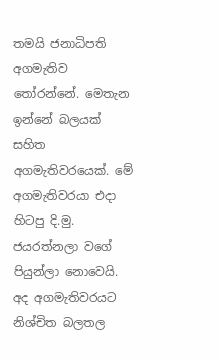තමයි ජනාධිපති අගමැතිව තෝරන්නේ. මෙතැන ඉන්නේ බලයක් සහිත අගමැතිවරයෙක්. මේ අගමැතිවරයා එදා හිටපු දි.මු. ජයරත්නලා වගේ පියුන්ලා නොවෙයි. අද අගමැතිවරයට නිශ්චිත බලතල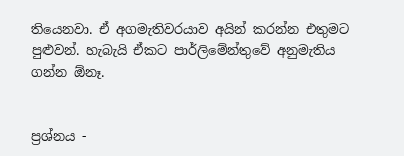තියෙනවා. ඒ අගමැතිවරයාව අයින් කරන්න එතුමට පුළුවන්. හැබැයි ඒකට පාර්ලිමේන්තුවේ අනුමැතිය ගන්න ඕනෑ.


ප්‍රශ්නය -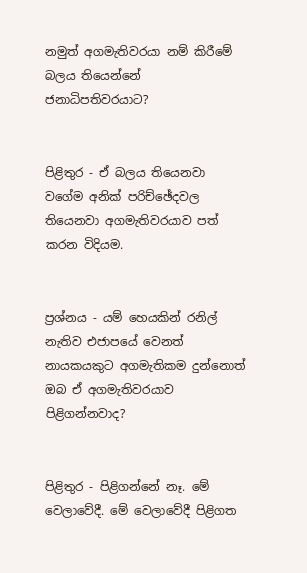නමුත් අගමැතිවරයා නම් කිරීමේ බලය තියෙන්නේ ජනාධිපතිවරයාට?


පිළිතුර - ඒ බලය තියෙනවා වගේම අනික් පරිච්ඡේදවල තියෙනවා අගමැතිවරයාව පත් කරන විදියම.


ප්‍රශ්නය - යම් හෙයකින් රනිල් නැතිව එජාපයේ වෙනත් නායකයකුට අගමැතිකම දුන්නොත් ඔබ ඒ අගමැතිවරයාව පිළිගන්නවාද?


පිළිතුර - පිළිගන්නේ නෑ. මේ වෙලාවේදී. මේ වෙලාවේදී පිළිගත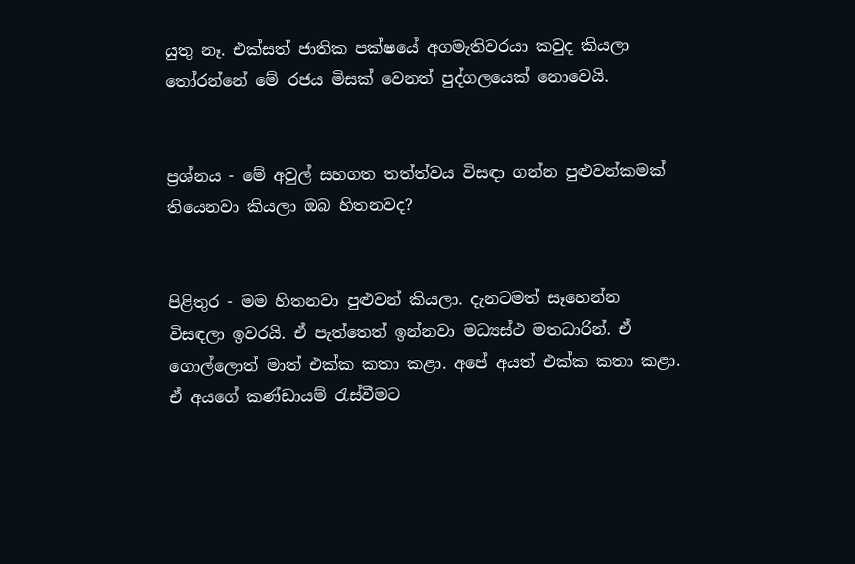යුතු නෑ. එක්සත් ජාතික පක්ෂයේ අගමැතිවරයා කවුද කියලා තෝරන්නේ මේ රජය මිසක් වෙනත් පුද්ගලයෙක් නොවෙයි.


ප්‍රශ්නය - මේ අවුල් සහගත තත්ත්වය විසඳා ගන්න පුළුවන්කමක් තියෙනවා කියලා ඔබ හිතනවද?


පිළිතුර - මම හිතනවා පුළුවන් කියලා. දැනටමත් සෑහෙන්න විසඳලා ඉවරයි. ඒ පැත්තෙත් ඉන්නවා මධ්‍යස්ථ මතධාරින්. ඒ ගොල්ලොත් මාත් එක්ක කතා කළා. අපේ අයත් එක්ක කතා කළා. ඒ අයගේ කණ්ඩායම් රැස්වීමට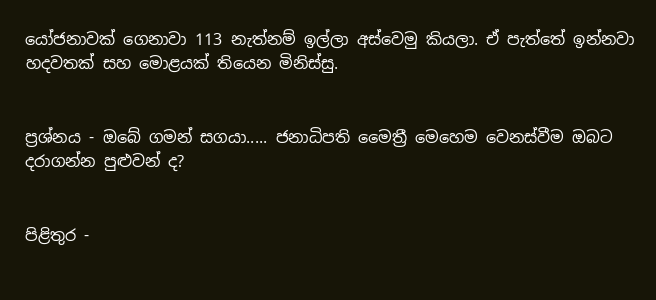යෝජනාවක් ගෙනාවා 113 නැත්නම් ඉල්ලා අස්වෙමු කියලා. ඒ පැත්තේ ඉන්නවා හදවතක් සහ මොළයක් තියෙන මිනිස්සු.


ප්‍රශ්නය - ඔබේ ගමන් සගයා..... ජනාධිපති මෛත්‍රී මෙහෙම වෙනස්වීම ඔබට දරාගන්න පුළුවන් ද?


පිළිතුර -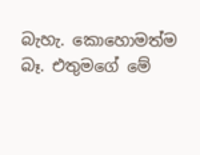බැහැ. කොහොමත්ම බෑ. එතුමගේ මේ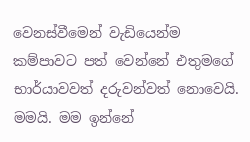වෙනස්වීමෙන් වැඩියෙන්ම කම්පාවට පත් වෙන්නේ එතුමගේ භාර්යාවවත් දරුවන්වත් නොවෙයි. මමයි. මම ඉන්නේ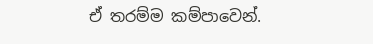ඒ තරම්ම කම්පාවෙන්.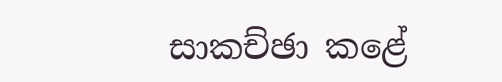සාකච්ඡා කළේ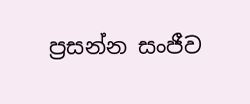ප්‍රසන්න සංජීව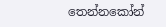තෙන්නකෝන්